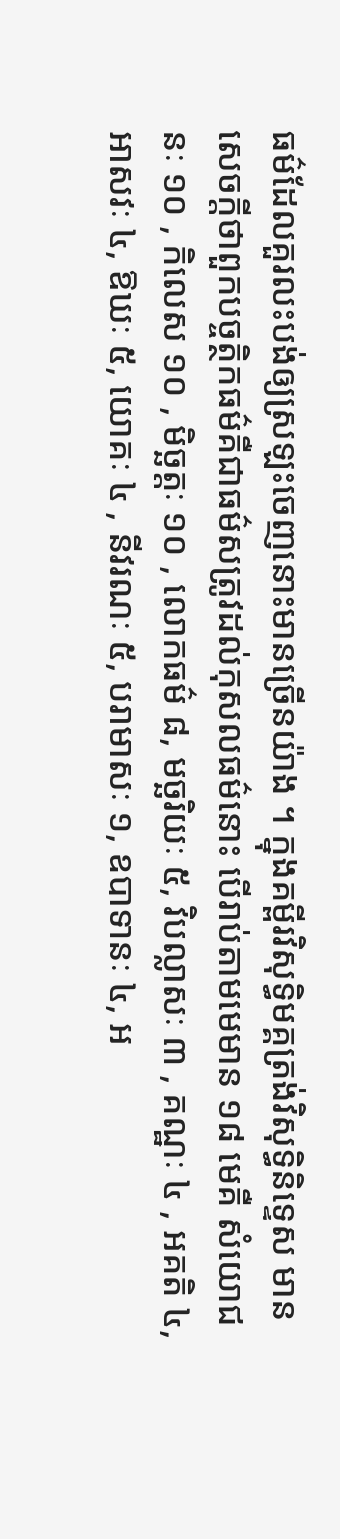ធម៌ដែលគួរលះបង់ឲ្យស្រឡះចេញនោះមានច្រើនយ៉ាង ។ ក្នុងគម្ពីរវិសុទ្ធិមគ្គត្រង់វិសុទ្ធិនិទ្ទេស មានសេចក្ដីថាពួកបច្ចត្ថិកធម៌គឺជាធម៌សត្រូវដល់កុសលធម៌នោះ បើរាប់តាមមេមាន ១៨ មេគឺ សំយោជនៈ ១០ , កិលេស ១០ , មិច្ឆត្តៈ ១០ , លោកធម៌ ៨, មច្ឆរិយៈ ៥, វិបល្លាសៈ ៣ , គណ្ឋៈ ៤ , អគតិ ៤, អាសវៈ ៤, ឱឃៈ ៥, យោគៈ ៤ , នីវរណៈ ៥, បរាមាសៈ ១, ឧបាទានៈ ៤, អ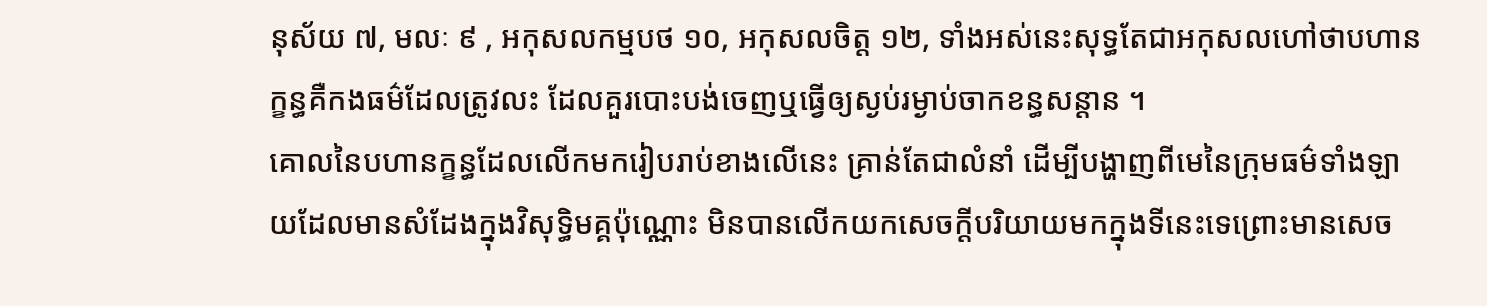នុស័យ ៧, មលៈ ៩ , អកុសលកម្មបថ ១០, អកុសលចិត្ត ១២, ទាំងអស់នេះសុទ្ធតែជាអកុសលហៅថាបហានក្ខន្ធគឺកងធម៌ដែលត្រូវលះ ដែលគួរបោះបង់ចេញឬធ្វើឲ្យស្ងប់រម្ងាប់ចាកខន្ធសន្ដាន ។
គោលនៃបហានក្ខន្ធដែលលើកមករៀបរាប់ខាងលើនេះ គ្រាន់តែជាលំនាំ ដើម្បីបង្ហាញពីមេនៃក្រុមធម៌ទាំងឡាយដែលមានសំដែងក្នុងវិសុទ្ធិមគ្គប៉ុណ្ណោះ មិនបានលើកយកសេចក្តីបរិយាយមកក្នុងទីនេះទេព្រោះមានសេច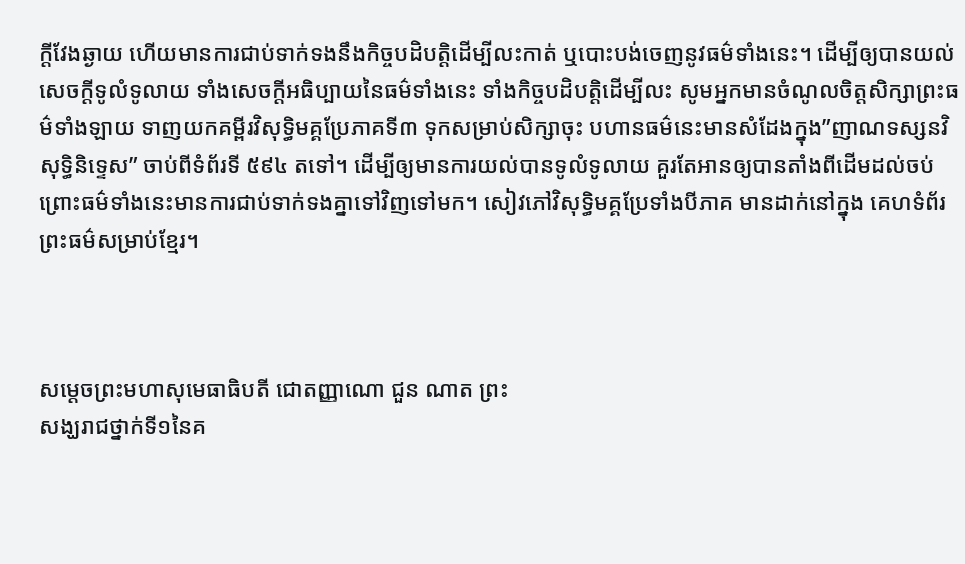ក្តីវែងឆ្ងាយ ហើយមានការជាប់ទាក់ទងនឹងកិច្ចបដិបត្តិដើម្បីលះកាត់ ឬបោះបង់ចេញនូវធម៌ទាំងនេះ។ ដើម្បីឲ្យបានយល់សេចក្តីទូលំទូលាយ ទាំងសេចក្តីអធិប្បាយនៃធម៌ទាំងនេះ ទាំងកិច្ចបដិបត្តិដើម្បីលះ សូមអ្នកមានចំណូលចិត្តសិក្សាព្រះធម៌ទាំងឡាយ ទាញយកគម្ពីរវិសុទ្ធិមគ្គប្រែភាគទី៣ ទុកសម្រាប់សិក្សាចុះ បហានធម៌នេះមានសំដែងក្នុង”ញាណទស្សនវិសុទ្ធិនិទ្ទេស” ចាប់ពីទំព័រទី ៥៩៤ តទៅ។ ដើម្បីឲ្យមានការយល់បានទូលំទូលាយ គួរតែអានឲ្យបានតាំងពីដើមដល់ចប់ ព្រោះធម៌ទាំងនេះមានការជាប់ទាក់ទងគ្នាទៅវិញទៅមក។ សៀវភៅវិសុទ្ធិមគ្គប្រែទាំងបីភាគ មានដាក់នៅក្នុង គេហទំព័រព្រះធម៌សម្រាប់ខ្មែរ។



សម្តេចព្រះមហាសុមេធាធិបតី ជោតញ្ញាណោ ជួន ណាត ព្រះ
សង្ឃរាជថ្នាក់ទី១នៃគ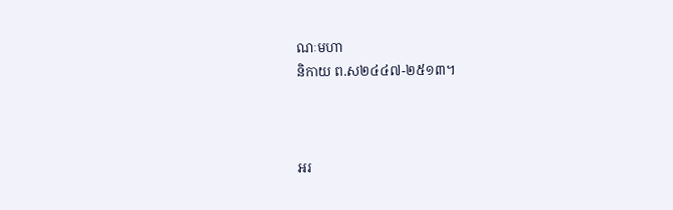ណៈមហា
និកាយ ព.ស២៤៤៧-២៥១៣។



អរ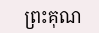ព្រះគុណ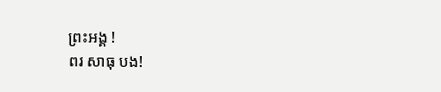ព្រះអង្គ !
ពរ សាធុ បង!